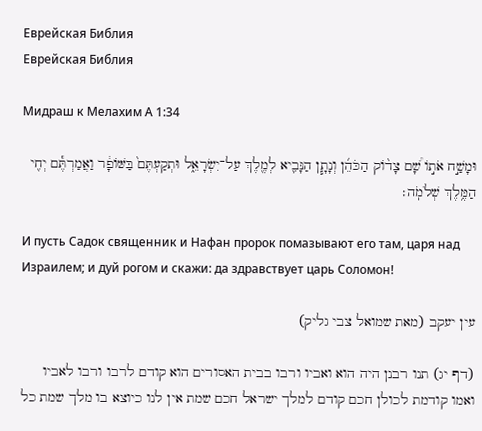Еврейская Библия
Еврейская Библия

Мидраш к Мелахим А 1:34

וּמָשַׁ֣ח אֹת֣וֹ שָׁ֠ם צָד֨וֹק הַכֹּהֵ֜ן וְנָתָ֧ן הַנָּבִ֛יא לְמֶ֖לֶךְ עַל־יִשְׂרָאֵ֑ל וּתְקַעְתֶּם֙ בַּשּׁוֹפָ֔ר וַאֲמַרְתֶּ֕ם יְחִ֖י הַמֶּ֥לֶךְ שְׁלֹמֹֽה׃

И пусть Садок священник и Нафан пророк помазывают его там, царя над Израилем; и дуй рогом и скажи: да здравствует царь Соломон!

עין יעקב (מאת שמואל צבי גליק)

(דף יג) תנו רבנן היה הוא ואביו ורבו בבית האסורים הוא קודם לרבו ורבו לאביו ואמו קודמת לכולן חכם קודם למלך ישראל חכם שמת אין לנו כיוצא בו מלך שמת כל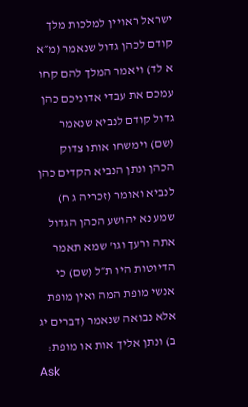ישראל ראויין למלכות מלך קודם לכהן גדול שנאמר (מ״א א לד) ויאמר המלך להם קחו עמכם את עבדי אדוניכם כהן גדול קודם לנביא שנאמר (שם) וימשחו אותו צדוק הכהן ונתן הנביא הקדים כהן לנביא ואומר (זכריה ג ח) שמע נא יהושע הכהן הגדול אתה ורעך וגו' שמא תאמר הדיוטות היו ת״ל (שם) כי אנשי מופת המה ואין מופת אלא נבואה שנאמר (דברים יג ב) ונתן אליך אות או מופת:
Ask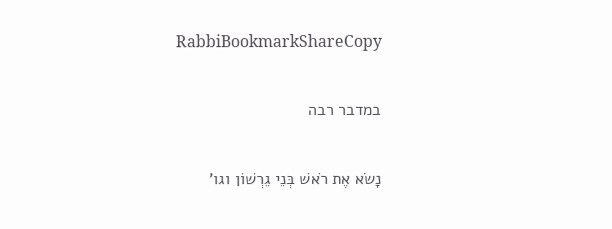RabbiBookmarkShareCopy

במדבר רבה

נָשׂא אֶת רֹאשׁ בְּנֵי גֵרְשׁוֹן וגו'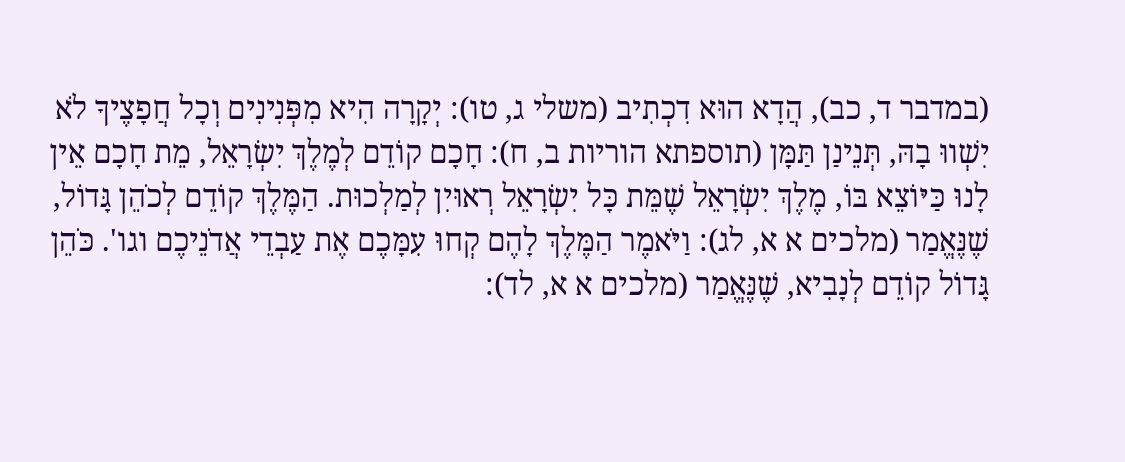(במדבר ד, כב), הֲדָא הוּא דִכְתִיב (משלי ג, טו): יְקָרָה הִיא מִפְּנִינִים וְכָל חֲפָצֶיךָ לֹא יִשְׁווּ בָהּ, תְּנֵינַן תַּמָּן (תוספתא הוריות ב, ח): חָכָם קוֹדֵם לְמֶלֶךְ יִשְׂרָאֵל, מֵת חָכָם אֵין לָנוּ כַּיּוֹצֵא בּוֹ, מֶלֶךְ יִשְׂרָאֵל שֶׁמֵּת כָּל יִשְׂרָאֵל רְאוּיִן לְמַלְכוּת. הַמֶּלֶךְ קוֹדֵם לְכֹהֵן גָּדוֹל, שֶׁנֶּאֱמַר (מלכים א א, לג): וַיֹּאמֶר הַמֶּלֶךְ לָהֶם קְחוּ עִמָּכֶם אֶת עַבְדֵי אֲדֹנֵיכֶם וגו'. כֹּהֵן גָּדוֹל קוֹדֵם לְנָבִיא, שֶׁנֶּאֱמַר (מלכים א א, לד):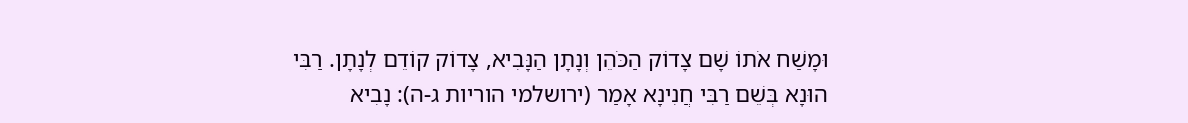וּמָשַׁח אֹתוֹ שָׁם צָדוֹק הַכֹּהֵן וְנָתָן הַנָּבִיא, צָדוֹק קוֹדֵם לְנָתָן. רַבִּי הוּנָא בְּשֵׁם רַבִּי חֲנִינָא אָמַר (ירושלמי הוריות ג-ה): נָבִיא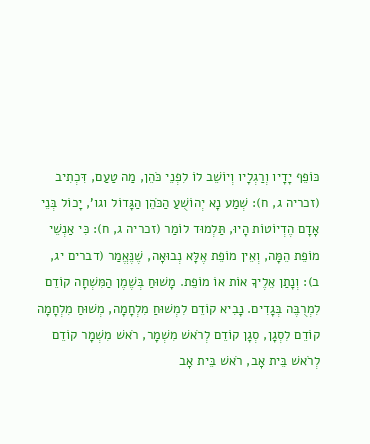כּוֹפֵף יָדָיו וְרַגְלָיו וְיוֹשֵׁב לוֹ לִפְנֵי כֹּהֵן, מַה טַעַם, דִּכְתִיב (זכריה ג, ח): שְׁמַע נָא יְהוֹשֻׁעַ הַכֹּהֵן הַגָּדוֹל וגו', יָכוֹל בְּנֵי אָדָם הֶדְיוֹטוֹת הָיוּ, תַּלְמוּד לוֹמַר (זכריה ג, ח): כִּי אַנְשֵׁי מוֹפֵת הֵמָּה, וְאֵין מוֹפֵת אֶלָּא נְבוּאָה, שֶׁנֶּאֱמַר (דברים יג, ב): וְנָתַן אֵלֶיךָ אוֹת אוֹ מוֹפֵת. מָשׁוּחַ בְּשֶׁמֶן הַמִּשְׁחָה קוֹדֵם לִמְרֻבֶּה בְּגָדִים. נָבִיא קוֹדֵם לִמְשׁוּחַ מִלְחָמָה, מְשׁוּחַ מִלְחָמָה קוֹדֵם לִסְגָן, סְגָן קוֹדֵם לְרֹאשׁ מִשְׁמָר, רֹאשׁ מִשְׁמָר קוֹדֵם לְרֹאשׁ בֵּית אָב, רֹאשׁ בֵּית אָב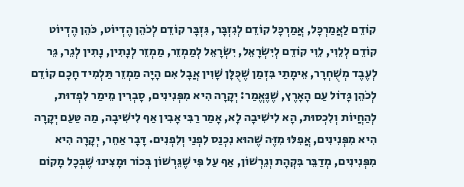קוֹדֵם לַאֲמַרְכָּל, אֲמַרְכָּל קוֹדֵם לְגִזְבָּר, גִּזְבָּר קוֹדֵם לְכֹהֵן הֶדְיוֹט, כֹּהֵן הֶדְיוֹט קוֹדֵם לְלֵוִי, לֵוִי קוֹדֵם לְיִשְׂרָאֵל, יִשְׂרָאֵל לְמַמְזֵר, מַמְזֵר לְנָתִין, נָתִין לְגֵר, גֵּר לְעֶבֶד מְשֻׁחְרָר, אֵימָתַי בִּזְמַן שֶׁכֻּלָּן שָׁוִין אֲבָל אִם הָיָה מַמְזֵר תַּלְמִיד חָכָם קוֹדֵם לְכֹהֵן גָּדוֹל עַם הָאָרֶץ, שֶׁנֶּאֱמַר: יְקָרָה הִיא מִפְּנִינִים, סָבְרִין מֵימַר לִפְדוּת, לְהַחֲיוֹת וְלִכְסוּת, הָא לִישִׁיבָה לָא, אָמַר רַבִּי אָבִין אַף לִישִׁיבָה, מַה טַּעַם יְקָרָה הִיא מִפְּנִינִים, אֲפִלּוּ מִזֶּה שֶׁהוּא נִכְנַס לִפְנַי וְלִפְנִים. דָּבָר אַחֵר, יְקָרָה הִיא מִפְּנִינִים, מְדַבֵּר בִּקְהָת וְגֵרְשׁוֹן, אַף עַל פִּי שֶׁגֵּרְשׁוֹן בְּכוֹר וּמָצִינוּ שֶׁבְּכָל מָקוֹם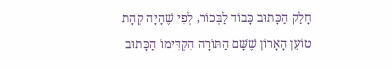חָלַק הַכָּתוּב כָּבוֹד לַבְּכוֹר, לְפִי שֶׁהָיָה קְהָת טוֹעֵן הָאָרוֹן שֶׁשָּׁם הַתּוֹרָה הִקְדִּימוֹ הַכָּתוּב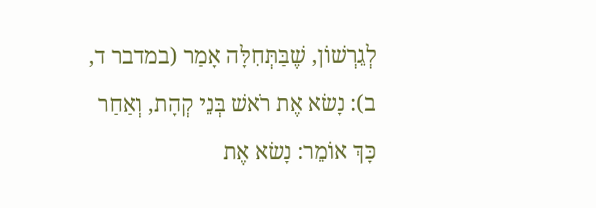לְגֵרְשׁוֹן, שֶׁבַּתְּחִלָּה אָמַר (במדבר ד, ב): נָשׂא אֶת רֹאשׁ בְּנֵי קְהָת, וְאַחַר כָּךְ אוֹמֵר: נָשׂא אֶת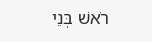רֹאשׁ בְּנֵי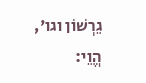גֵרְשׁוֹן וגו', הֱוֵי: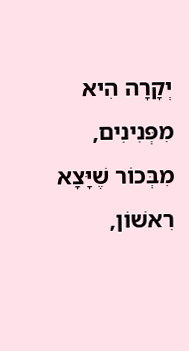יְקָרָה הִיא מִפְּנִינִים, מִבְּכוֹר שֶׁיָּצָא רִאשׁוֹן,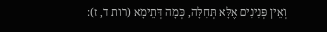וְאֵין פְּנִינִים אֶלָּא תְּחִלָּה, כְּמָה דְּתֵימָא (רות ד, ז):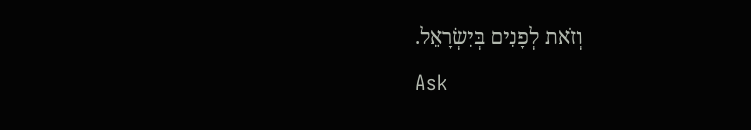וְזֹאת לְפָנִים בְּיִשְׂרָאֵל.
Ask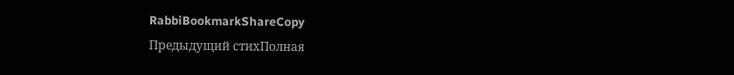RabbiBookmarkShareCopy
Предыдущий стихПолная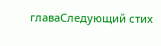главаСледующий стих